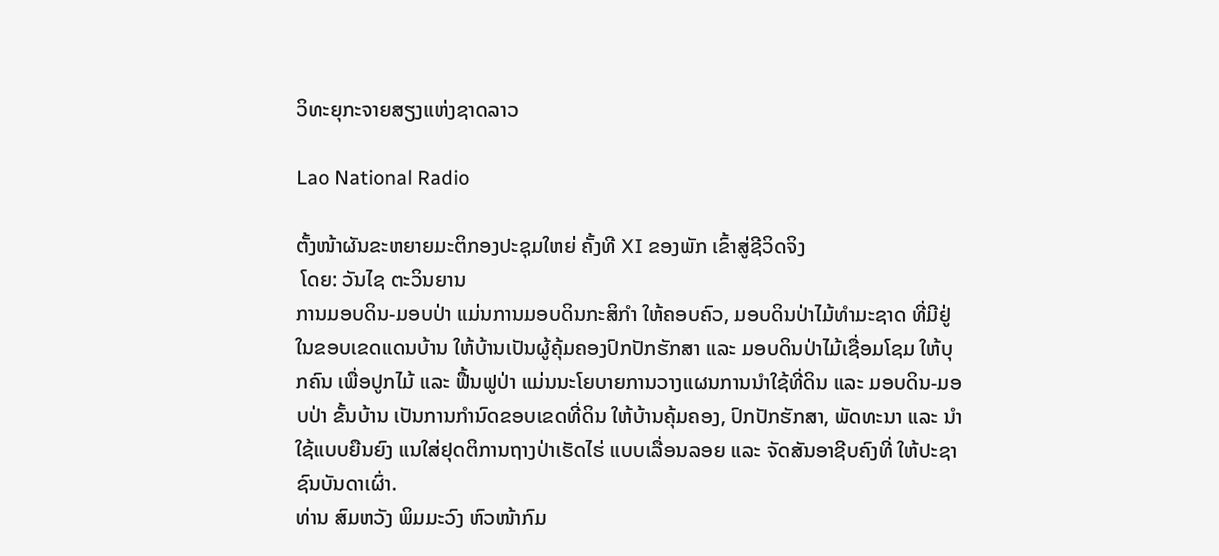ວິທະຍຸກະຈາຍສຽງແຫ່ງຊາດລາວ

Lao National Radio

ຕັ້ງໜ້າຜັນຂະຫຍາຍມະຕິກອງປະຊຸມໃຫຍ່ ຄັ້ງທີ XI ຂອງພັກ ເຂົ້າສູ່ຊີວິດຈິງ
 ໂດຍ: ວັນໄຊ ຕະວິນຍານ
ການມອບດິນ-ມອບປ່າ ແມ່ນການມອບດິນກະສິກໍາ ໃຫ້ຄອບຄົວ, ມອບດິນປ່າໄມ້ທໍາມະຊາດ ທີ່ມີຢູ່ໃນຂອບເຂດແດນບ້ານ ໃຫ້ບ້ານເປັນຜູ້ຄຸ້ມຄອງປົກປັກຮັກສາ ແລະ ມອບດິນປ່າໄມ້ເຊື່ອມໂຊມ ໃຫ້ບຸກຄົນ ເພື່ອປູກໄມ້ ແລະ ຟື້ນຟູປ່າ ແມ່ນນະໂຍບາຍການວາງແຜນການນໍາໃຊ້ທີ່ດິນ ແລະ ມອບດິນ-ມອບປ່າ ຂັ້ນບ້ານ ເປັນການກໍານົດຂອບເຂດທີ່ດິນ ໃຫ້ບ້ານຄຸ້ມຄອງ, ປົກປັກຮັກສາ, ພັດທະນາ ແລະ ນໍາໃຊ້ແບບຍືນຍົງ ແນໃສ່ຢຸດຕິການຖາງປ່າເຮັດໄຮ່ ແບບເລື່ອນລອຍ ແລະ ຈັດສັນອາຊີບຄົງທີ່ ໃຫ້ປະຊາຊົນບັນດາເຜົ່າ.
ທ່ານ ສົມຫວັງ ພິມມະວົງ ຫົວໜ້າກົມ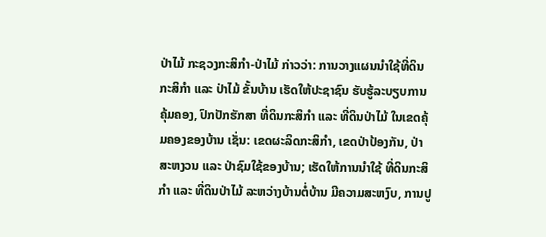ປ່າໄມ້ ກະຊວງກະສິກໍາ-ປ່າໄມ້ ກ່າວວ່າ: ການວາງແຜນນໍາໃຊ້ທີ່ດິນກະສິກໍາ ແລະ ປ່າໄມ້ ຂັ້ນບ້ານ ເຮັດໃຫ້ປະຊາຊົນ ຮັບຮູ້ລະບຽບການຄຸ້ມຄອງ, ປົກປັກຮັກສາ ທີ່ດິນກະສິກໍາ ແລະ ທີ່ດິນປ່າໄມ້ ໃນເຂດຄຸ້ມຄອງຂອງບ້ານ ເຊັ່ນ: ເຂດຜະລິດກະສິກໍາ, ເຂດປ່າປ້ອງກັນ, ປ່າສະຫງວນ ແລະ ປ່າຊົມໃຊ້ຂອງບ້ານ; ເຮັດໃຫ້ການນໍາໃຊ້ ທີ່ດິນກະສິກໍາ ແລະ ທີ່ດິນປ່າໄມ້ ລະຫວ່າງບ້ານຕໍ່ບ້ານ ມີຄວາມສະຫງົບ, ການປູ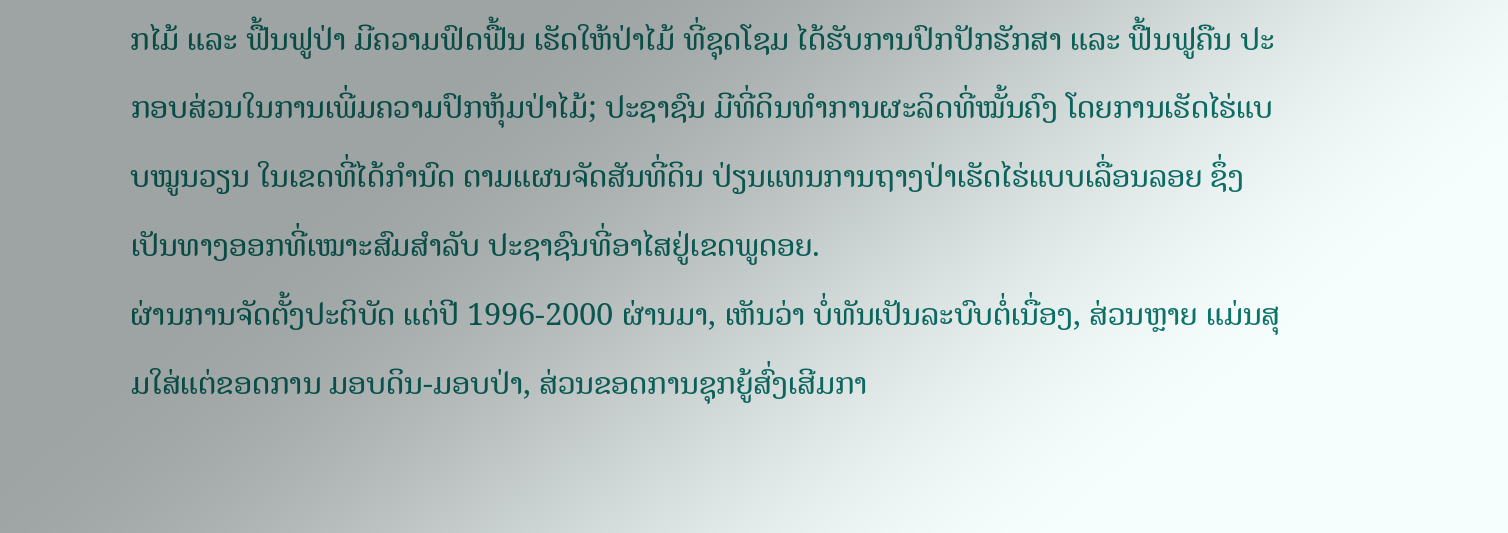ກໄມ້ ແລະ ຟື້ນຟູປ່າ ມີຄວາມຟົດຟື້ນ ເຮັດໃຫ້ປ່າໄມ້ ທີ່ຊຸດໂຊມ ໄດ້ຮັບການປົກປັກຮັກສາ ແລະ ຟື້ນຟູຄືນ ປະກອບສ່ວນໃນການເພີ່ມຄວາມປົກຫຸ້ມປ່າໄມ້; ປະຊາຊົນ ມີທີ່ດິນທໍາການຜະລິດທີ່ໝັ້ນຄົງ ໂດຍການເຮັດໄຮ່ແບບໝູນວຽນ ໃນເຂດທີ່ໄດ້ກໍານົດ ຕາມແຜນຈັດສັນທີ່ດິນ ປ່ຽນແທນການຖາງປ່າເຮັດໄຮ່ແບບເລື່ອນລອຍ ຊຶ່ງເປັນທາງອອກທີ່ເໝາະສົມສໍາລັບ ປະຊາຊົນທີ່ອາໄສຢູ່ເຂດພູດອຍ.
ຜ່ານການຈັດຕັ້ງປະຕິບັດ ແຕ່ປີ 1996-2000 ຜ່ານມາ, ເຫັນວ່າ ບໍ່ທັນເປັນລະບົບຕໍ່ເນື່ອງ, ສ່ວນຫຼາຍ ແມ່ນສຸມໃສ່ແຕ່ຂອດການ ມອບດິນ-ມອບປ່າ, ສ່ວນຂອດການຊຸກຍູ້ສົ່ງເສີມກາ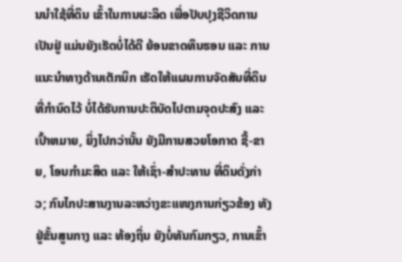ນນໍາໃຊ້ທີ່ດິນ ເຂົ້າໃນການຜະລິດ ເພື່ອປັບປຸງຊີວິດການເປັນຢູ່ ແມ່ນຍັງເຮັດບໍ່ໄດ້ດີ ຍ້ອນຂາດທຶນຮອນ ແລະ ການແນະນໍາທາງດ້ານເຕັກນິກ ເຮັດໃຫ້ແຜນການຈັດສັນທີ່ດິນ ທີ່ກໍານົດໄວ້ ບໍ່ໄດ້ຮັບການປະຕິບັດໄປຕາມຈຸດປະສົງ ແລະ ເປົ້າຫມາຍ, ຍິ່ງໄປກວ່ານັ້ນ ຍັງມີການສວຍໂອກາດ ຊື້-ຂາຍ, ໂອນກໍາມະສິດ ແລະ ໃຫ້ເຊົ່າ-ສໍາປະທານ ທີ່ດິນດັ່ງກ່າວ; ກົນໄກປະສານງານລະຫວ່າງຂະແໜງການກ່ຽວຂ້ອງ ທັງຢູ່ຂັ້ນສູນກາງ ແລະ ທ້ອງຖິ່ນ ຍັງບໍ່ທັນກົມກຽວ, ການເຂົ້າ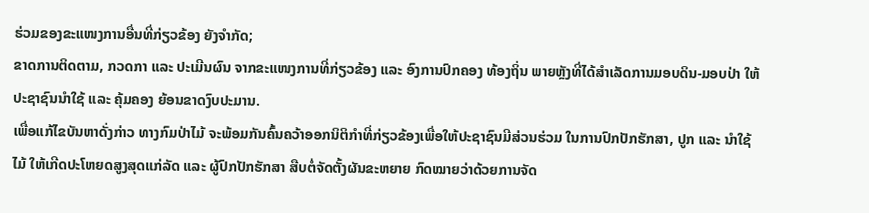ຮ່ວມຂອງຂະແໜງການອື່ນທີ່ກ່ຽວຂ້ອງ ຍັງຈໍາກັດ;
ຂາດການຕິດຕາມ, ກວດກາ ແລະ ປະເມີນຜົນ ຈາກຂະແໜງການທີ່ກ່ຽວຂ້ອງ ແລະ ອົງການປົກຄອງ ທ້ອງຖິ່ນ ພາຍຫຼັງທີ່ໄດ້ສໍາເລັດການມອບດິນ-ມອບປ່າ ໃຫ້ປະຊາຊົນນໍາໃຊ້ ແລະ ຄຸ້ມຄອງ ຍ້ອນຂາດງົບປະມານ.
ເພື່ອແກ້ໄຂບັນຫາດັ່ງກ່າວ ທາງກົມປ່າໄມ້ ຈະພ້ອມກັນຄົ້ນຄວ້າອອກນິຕິກໍາທີ່ກ່ຽວຂ້ອງເພື່ອໃຫ້ປະຊາຊົນມີສ່ວນຮ່ວມ ໃນການປົກປັກຮັກສາ, ປູກ ແລະ ນໍາໃຊ້ໄມ້ ໃຫ້ເກີດປະໂຫຍດສູງສຸດແກ່ລັດ ແລະ ຜູ້ປົກປັກຮັກສາ ສືບຕໍ່ຈັດຕັ້ງຜັນຂະຫຍາຍ ກົດໝາຍວ່າດ້ວຍການຈັດ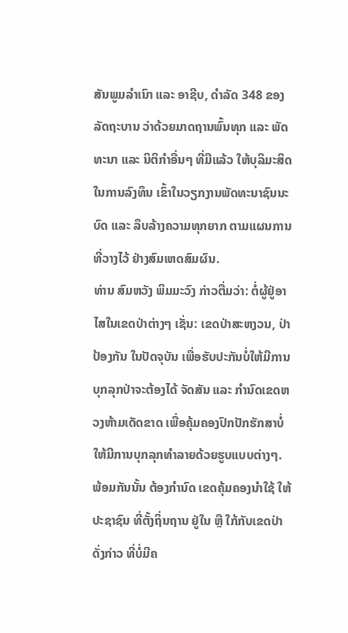ສັນພູມລໍາເນົາ ແລະ ອາຊີບ, ດໍາລັດ 348 ຂອງ ລັດຖະບານ ວ່າດ້ວຍມາດຖານພົ້ນທຸກ ແລະ ພັດທະນາ ແລະ ນິຕິກໍາອື່ນໆ ທີ່ມີແລ້ວ ໃຫ້ບຸລິມະສິດໃນການລົງທຶນ ເຂົ້າໃນວຽກງານພັດທະນາຊົນນະບົດ ແລະ ລຶບລ້າງຄວາມທຸກຍາກ ຕາມແຜນການທີ່ວາງໄວ້ ຢ່າງສົມເຫດສົມຜົນ.
ທ່ານ ສົມຫວັງ ພິມມະວົງ ກ່າວຕື່ມວ່າ: ຕໍ່ຜູ້ຢູ່ອາໄສໃນເຂດປ່າຕ່າງໆ ເຊັ່ນ: ເຂດປ່າສະຫງວນ, ປ່າປ້ອງກັນ ໃນປັດຈຸບັນ ເພື່ອຮັບປະກັນບໍ່ໃຫ້ມີການບຸກລຸກປ່າຈະຕ້ອງໄດ້ ຈັດສັນ ແລະ ກໍານົດເຂດຫວງຫ້າມເດັດຂາດ ເພື່ອຄຸ້ມຄອງປົກປັກຮັກສາບໍ່ໃຫ້ມີການບຸກລຸກທໍາລາຍດ້ວຍຮູບແບບຕ່າງໆ. ພ້ອມກັນນັ້ນ ຕ້ອງກໍານົດ ເຂດຄຸ້ມຄອງນໍາໃຊ້ ໃຫ້ປະຊາຊົນ ທີ່ຕັ້ງຖິ່ນຖານ ຢູ່ໃນ ຫຼື ໃກ້ກັບເຂດປ່າ ດັ່ງກ່າວ ທີ່ບໍ່ມີຄ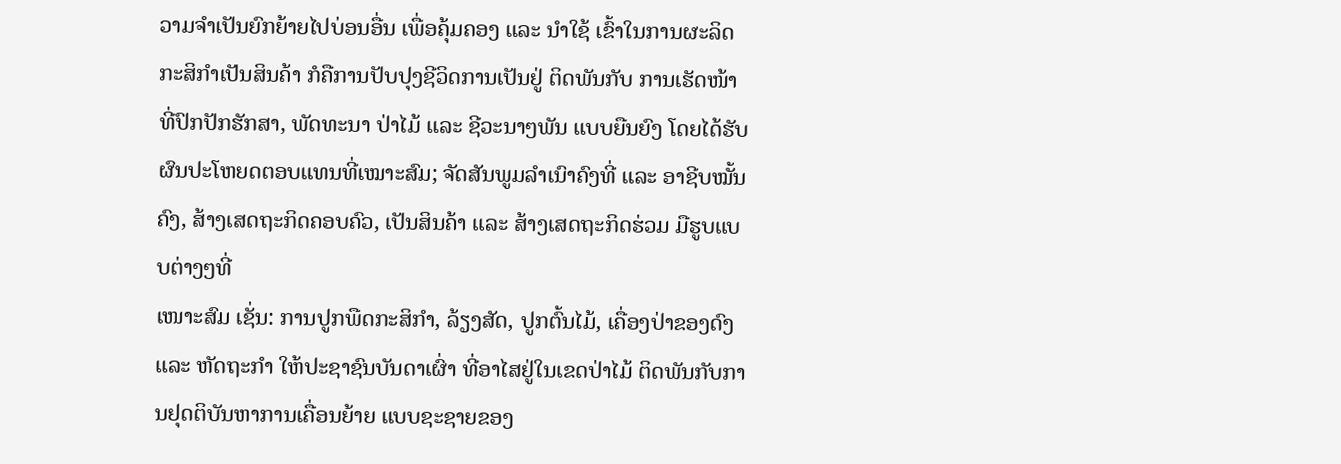ວາມຈໍາເປັນຍົກຍ້າຍໄປບ່ອນອື່ນ ເພື່ອຄຸ້ມຄອງ ແລະ ນໍາໃຊ້ ເຂົ້າໃນການຜະລິດກະສິກໍາເປັນສິນຄ້າ ກໍຄືການປັບປຸງຊີວິດການເປັນຢູ່ ຕິດພັນກັບ ການເຮັດໜ້າທີ່ປົກປັກຮັກສາ, ພັດທະນາ ປ່າໄມ້ ແລະ ຊີວະນາໆພັນ ແບບຍືນຍົງ ໂດຍໄດ້ຮັບຜົນປະໂຫຍດຕອບແທນທີ່ເໝາະສົມ; ຈັດສັນພູມລໍາເນົາຄົງທີ່ ແລະ ອາຊີບໝັ້ນຄົງ, ສ້າງເສດຖະກິດຄອບຄົວ, ເປັນສິນຄ້າ ແລະ ສ້າງເສດຖະກິດຮ່ວມ ມືຮູບແບບຕ່າງໆທີ່
ເໜາະສົມ ເຊັ່ນ: ການປູກພືດກະສິກໍາ, ລ້ຽງສັດ, ປູກຕົ້ນໄມ້, ເຄື່ອງປ່າຂອງດົງ ແລະ ຫັດຖະກໍາ ໃຫ້ປະຊາຊົນບັນດາເຜົ່າ ທີ່ອາໄສຢູ່ໃນເຂດປ່າໄມ້ ຕິດພັນກັບການຢຸດຕິບັນຫາການເຄື່ອນຍ້າຍ ແບບຊະຊາຍຂອງ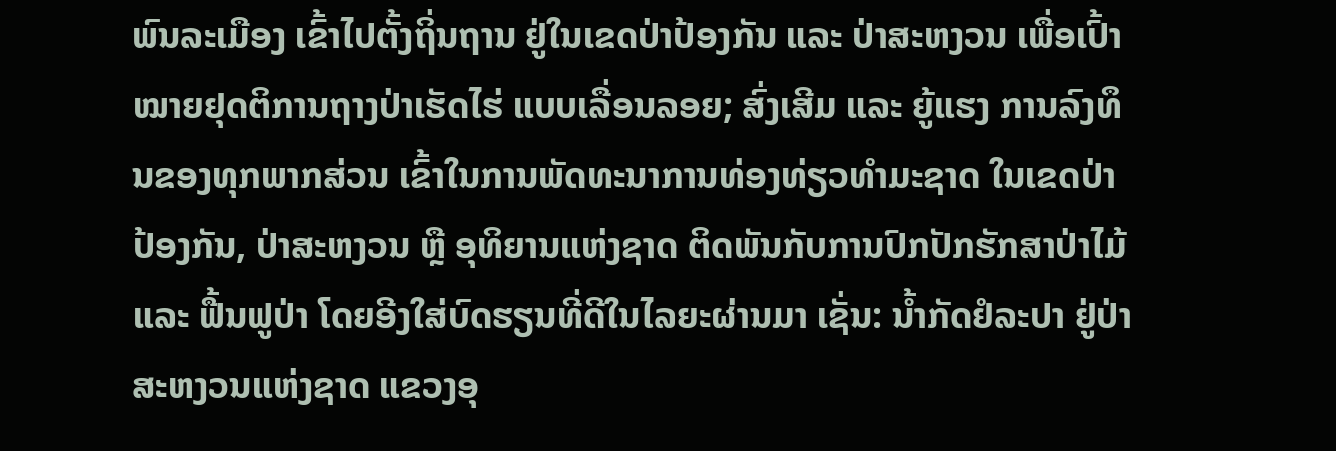ພົນລະເມືອງ ເຂົ້າໄປຕັ້ງຖິ່ນຖານ ຢູ່ໃນເຂດປ່າປ້ອງກັນ ແລະ ປ່າສະຫງວນ ເພື່ອເປົ້າໝາຍຢຸດຕິການຖາງປ່າເຮັດໄຮ່ ແບບເລື່ອນລອຍ; ສົ່ງເສີມ ແລະ ຍູ້ແຮງ ການລົງທຶນຂອງທຸກພາກສ່ວນ ເຂົ້າໃນການພັດທະນາການທ່ອງທ່ຽວທໍາມະຊາດ ໃນເຂດປ່າປ້ອງກັນ, ປ່າສະຫງວນ ຫຼື ອຸທິຍານແຫ່ງຊາດ ຕິດພັນກັບການປົກປັກຮັກສາປ່າໄມ້ ແລະ ຟື້ນຟູປ່າ ໂດຍອີງໃສ່ບົດຮຽນທີ່ດີໃນໄລຍະຜ່ານມາ ເຊັ່ນ: ນໍ້າກັດຢໍລະປາ ຢູ່ປ່າສະຫງວນແຫ່ງຊາດ ແຂວງອຸ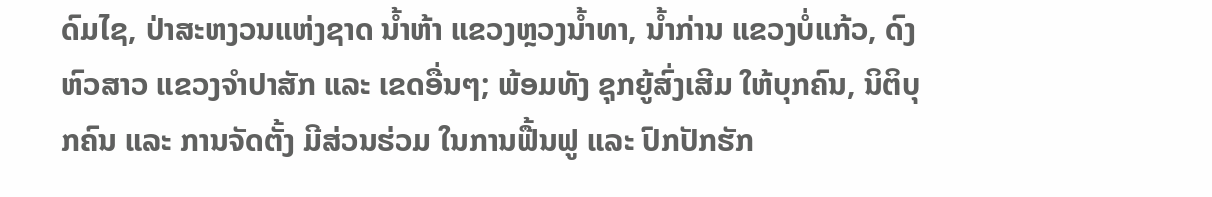ດົມໄຊ, ປ່າສະຫງວນແຫ່ງຊາດ ນໍ້າຫ້າ ແຂວງຫຼວງນໍ້າທາ, ນໍ້າກ່ານ ແຂວງບໍ່ແກ້ວ, ດົງຫົວສາວ ແຂວງຈໍາປາສັກ ແລະ ເຂດອື່ນໆ; ພ້ອມທັງ ຊຸກຍູ້ສົ່ງເສີມ ໃຫ້ບຸກຄົນ, ນິຕິບຸກຄົນ ແລະ ການຈັດຕັ້ງ ມີສ່ວນຮ່ວມ ໃນການຟື້ນຟູ ແລະ ປົກປັກຮັກ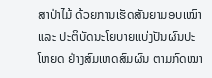ສາປ່າໄມ້ ດ້ວຍການເຮັດສັນຍາມອບເໝົາ ແລະ ປະຕິບັດນະໂຍບາຍແບ່ງປັນຜົນປະໂຫຍດ ຢ່າງສົມເຫດສົມຜົນ ຕາມກົດໝາ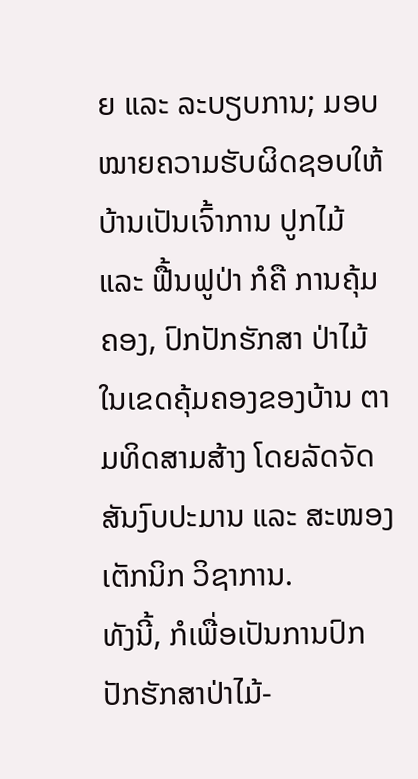ຍ ແລະ ລະບຽບການ; ມອບໝາຍຄວາມຮັບຜິດຊອບໃຫ້ບ້ານເປັນເຈົ້າການ ປູກໄມ້ ແລະ ຟື້ນຟູປ່າ ກໍຄື ການຄຸ້ມຄອງ, ປົກປັກຮັກສາ ປ່າໄມ້ ໃນເຂດຄຸ້ມຄອງຂອງບ້ານ ຕາມທິດສາມສ້າງ ໂດຍລັດຈັດສັນງົບປະມານ ແລະ ສະໜອງເຕັກນິກ ວິຊາການ.
ທັງນີ້, ກໍເພື່ອເປັນການປົກປັກຮັກສາປ່າໄມ້-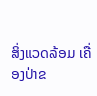ສິ່ງແວດລ້ອມ ເຄື່ອງປ່າຂ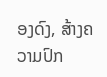ອງດົງ, ສ້າງຄວາມປົກ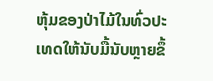ຫຸ້ມຂອງປ່າໄມ້ໃນທົ່ວປະເທດໃຫ້ນັບມື້ນັບຫຼາຍຂຶ້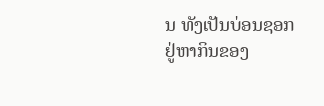ນ ທັງເປັນບ່ອນຊອກຢູ່ຫາກິນຂອງ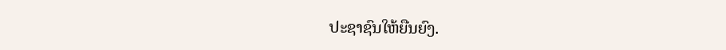ປະຊາຊົນໃຫ້ຍືນຍົງ.